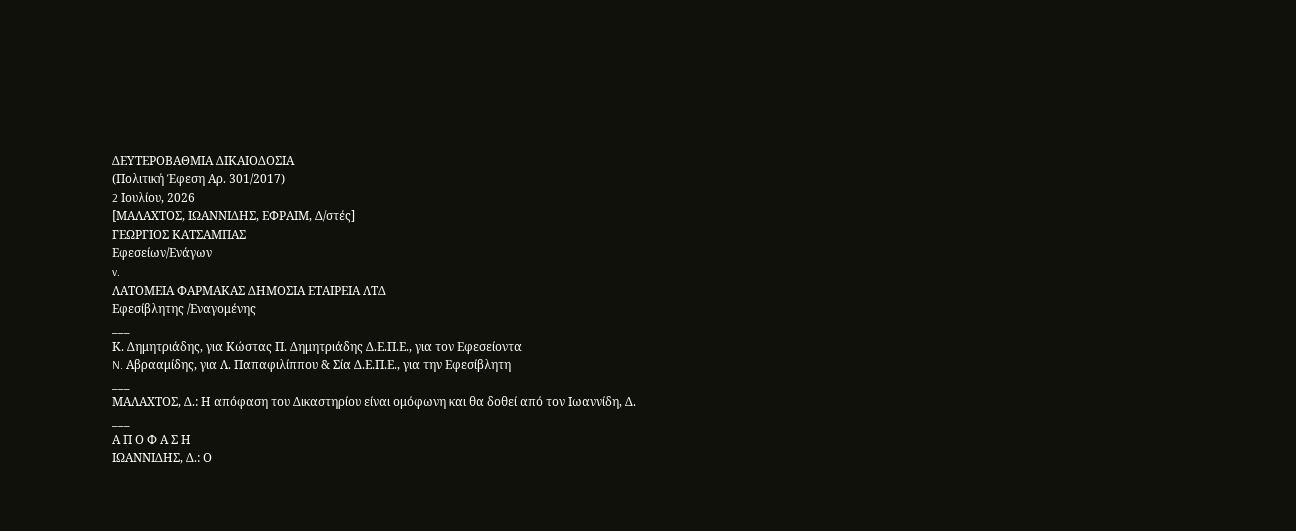ΔΕΥΤΕΡΟΒΑΘΜΙΑ ΔΙΚΑΙΟΔΟΣΙΑ
(Πολιτική Έφεση Αρ. 301/2017)
2 Iουλίου, 2026
[ΜΑΛΑΧΤΟΣ, ΙΩΑΝΝΙΔΗΣ, ΕΦΡΑΙΜ, Δ/στές]
ΓΕΩΡΓΙΟΣ ΚΑΤΣΑΜΠΑΣ
Εφεσείων/Ενάγων
v.
ΛΑΤΟΜΕΙΑ ΦΑΡΜΑΚΑΣ ΔΗΜΟΣΙΑ ΕΤΑΙΡΕΙΑ ΛΤΔ
Εφεσίβλητης /Εναγομένης
___
Κ. Δημητριάδης, για Κώστας Π. Δημητριάδης Δ.Ε.Π.Ε., για τον Εφεσείοντα
N. Αβρααμίδης, για Λ. Παπαφιλίππου & Σία Δ.Ε.Π.Ε., για την Εφεσίβλητη
___
ΜΑΛΑΧΤΟΣ, Δ.: Η απόφαση του Δικαστηρίου είναι ομόφωνη και θα δοθεί από τον Ιωαννίδη, Δ.
___
Α Π Ο Φ Α Σ Η
ΙΩΑΝΝΙΔΗΣ, Δ.: Ο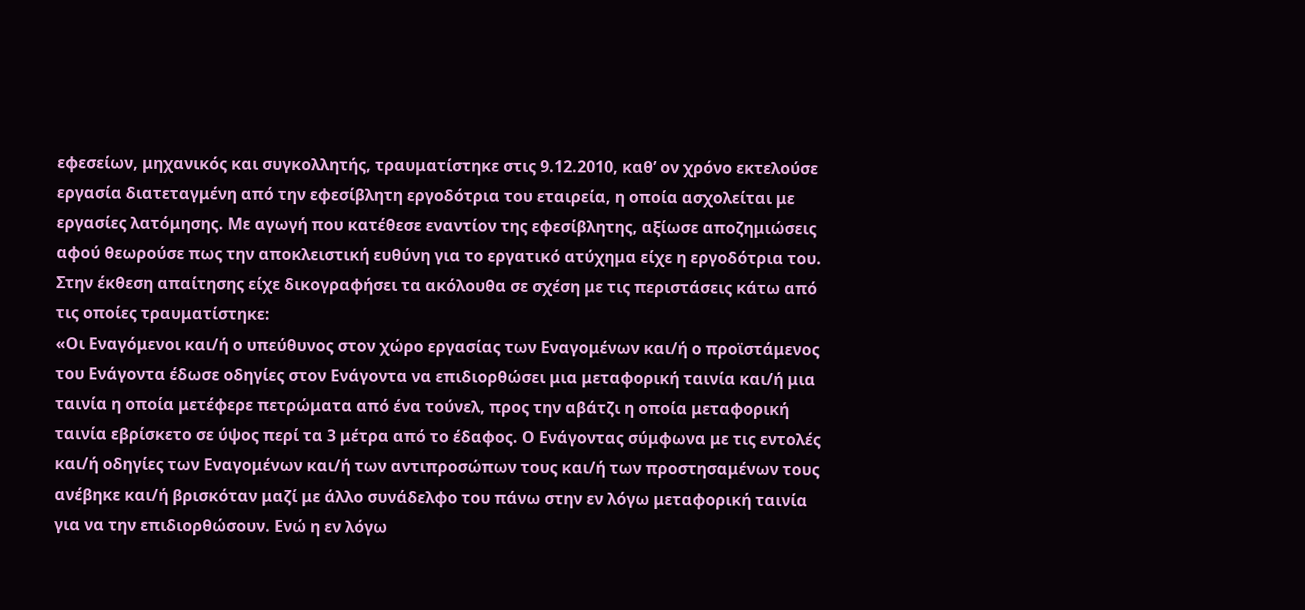εφεσείων, μηχανικός και συγκολλητής, τραυματίστηκε στις 9.12.2010, καθ’ ον χρόνο εκτελούσε εργασία διατεταγμένη από την εφεσίβλητη εργοδότρια του εταιρεία, η οποία ασχολείται με εργασίες λατόμησης. Με αγωγή που κατέθεσε εναντίον της εφεσίβλητης, αξίωσε αποζημιώσεις αφού θεωρούσε πως την αποκλειστική ευθύνη για το εργατικό ατύχημα είχε η εργοδότρια του.
Στην έκθεση απαίτησης είχε δικογραφήσει τα ακόλουθα σε σχέση με τις περιστάσεις κάτω από τις οποίες τραυματίστηκε:
«Οι Εναγόμενοι και/ή ο υπεύθυνος στον χώρο εργασίας των Εναγομένων και/ή ο προϊστάμενος του Ενάγοντα έδωσε οδηγίες στον Ενάγοντα να επιδιορθώσει μια μεταφορική ταινία και/ή μια ταινία η οποία μετέφερε πετρώματα από ένα τούνελ, προς την αβάτζι η οποία μεταφορική ταινία εβρίσκετο σε ύψος περί τα 3 μέτρα από το έδαφος. Ο Ενάγοντας σύμφωνα με τις εντολές και/ή οδηγίες των Εναγομένων και/ή των αντιπροσώπων τους και/ή των προστησαμένων τους ανέβηκε και/ή βρισκόταν μαζί με άλλο συνάδελφο του πάνω στην εν λόγω μεταφορική ταινία για να την επιδιορθώσουν. Ενώ η εν λόγω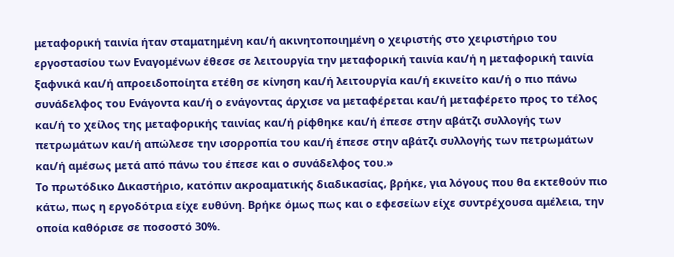μεταφορική ταινία ήταν σταματημένη και/ή ακινητοποιημένη ο χειριστής στο χειριστήριο του εργοστασίου των Εναγομένων έθεσε σε λειτουργία την μεταφορική ταινία και/ή η μεταφορική ταινία ξαφνικά και/ή απροειδοποίητα ετέθη σε κίνηση και/ή λειτουργία και/ή εκινείτο και/ή ο πιο πάνω συνάδελφος του Ενάγοντα και/ή ο ενάγοντας άρχισε να μεταφέρεται και/ή μεταφέρετο προς το τέλος και/ή το χείλος της μεταφορικής ταινίας και/ή ρίφθηκε και/ή έπεσε στην αβάτζι συλλογής των πετρωμάτων και/ή απώλεσε την ισορροπία του και/ή έπεσε στην αβάτζι συλλογής των πετρωμάτων και/ή αμέσως μετά από πάνω του έπεσε και ο συνάδελφος του.»
Το πρωτόδικο Δικαστήριο, κατόπιν ακροαματικής διαδικασίας, βρήκε, για λόγους που θα εκτεθούν πιο κάτω, πως η εργοδότρια είχε ευθύνη. Βρήκε όμως πως και ο εφεσείων είχε συντρέχουσα αμέλεια, την οποία καθόρισε σε ποσοστό 30%.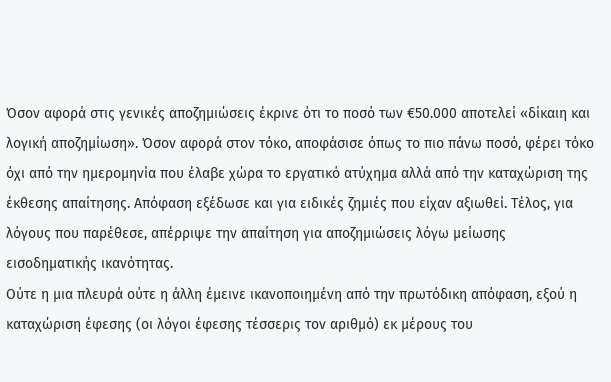Όσον αφορά στις γενικές αποζημιώσεις έκρινε ότι το ποσό των €50.000 αποτελεί «δίκαιη και λογική αποζημίωση». Όσον αφορά στον τόκο, αποφάσισε όπως το πιο πάνω ποσό, φέρει τόκο όχι από την ημερομηνία που έλαβε χώρα το εργατικό ατύχημα αλλά από την καταχώριση της έκθεσης απαίτησης. Απόφαση εξέδωσε και για ειδικές ζημιές που είχαν αξιωθεί. Τέλος, για λόγους που παρέθεσε, απέρριψε την απαίτηση για αποζημιώσεις λόγω μείωσης εισοδηματικής ικανότητας.
Ούτε η μια πλευρά ούτε η άλλη έμεινε ικανοποιημένη από την πρωτόδικη απόφαση, εξού η καταχώριση έφεσης (οι λόγοι έφεσης τέσσερις τον αριθμό) εκ μέρους του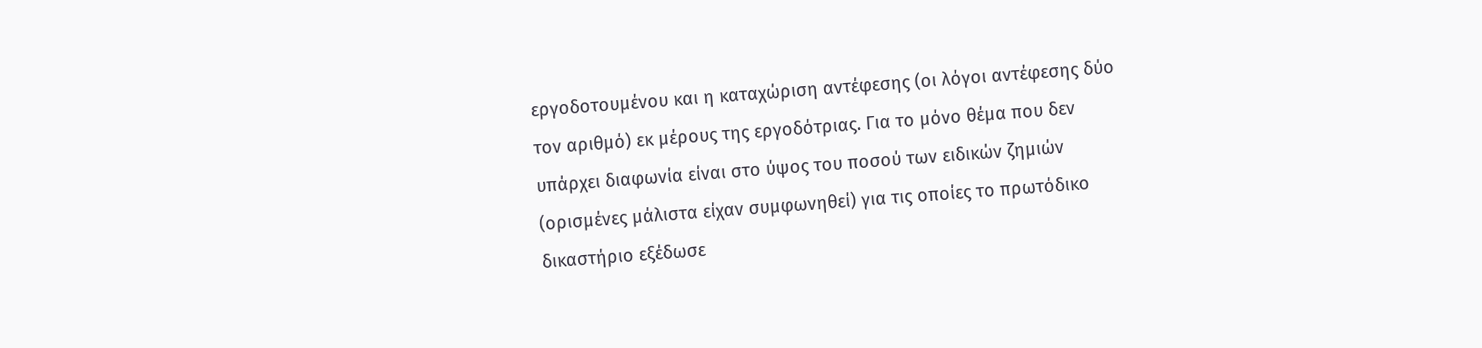εργοδοτουμένου και η καταχώριση αντέφεσης (οι λόγοι αντέφεσης δύο τον αριθμό) εκ μέρους της εργοδότριας. Για το μόνο θέμα που δεν υπάρχει διαφωνία είναι στο ύψος του ποσού των ειδικών ζημιών (ορισμένες μάλιστα είχαν συμφωνηθεί) για τις οποίες το πρωτόδικο δικαστήριο εξέδωσε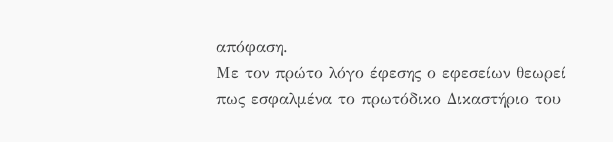απόφαση.
Με τον πρώτο λόγο έφεσης ο εφεσείων θεωρεί πως εσφαλμένα το πρωτόδικο Δικαστήριο του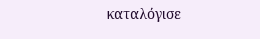καταλόγισε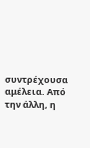συντρέχουσα αμέλεια. Από την άλλη, η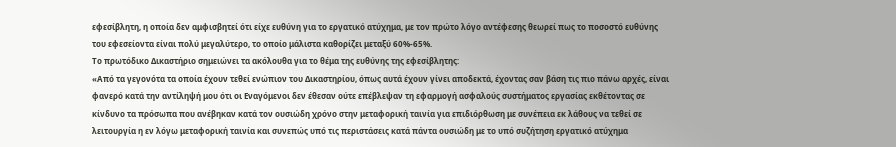εφεσίβλητη, η οποία δεν αμφισβητεί ότι είχε ευθύνη για το εργατικό ατύχημα, με τον πρώτο λόγο αντέφεσης θεωρεί πως το ποσοστό ευθύνης του εφεσείοντα είναι πολύ μεγαλύτερο, το οποίο μάλιστα καθορίζει μεταξύ 60%-65%.
Το πρωτόδικο Δικαστήριο σημειώνει τα ακόλουθα για το θέμα της ευθύνης της εφεσίβλητης:
«Από τα γεγονότα τα οποία έχουν τεθεί ενώπιον του Δικαστηρίου, όπως αυτά έχουν γίνει αποδεκτά, έχοντας σαν βάση τις πιο πάνω αρχές, είναι φανερό κατά την αντίληψή μου ότι οι Εναγόμενοι δεν έθεσαν ούτε επέβλεψαν τη εφαρμογή ασφαλούς συστήματος εργασίας εκθέτοντας σε κίνδυνο τα πρόσωπα που ανέβηκαν κατά τον ουσιώδη χρόνο στην μεταφορική ταινία για επιδιόρθωση με συνέπεια εκ λάθους να τεθεί σε λειτουργία η εν λόγω μεταφορική ταινία και συνεπώς υπό τις περιστάσεις κατά πάντα ουσιώδη με το υπό συζήτηση εργατικό ατύχημα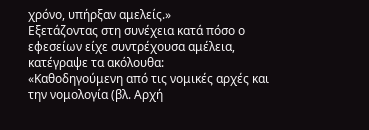χρόνο, υπήρξαν αμελείς.»
Εξετάζοντας στη συνέχεια κατά πόσο ο εφεσείων είχε συντρέχουσα αμέλεια, κατέγραψε τα ακόλουθα:
«Καθοδηγούμενη από τις νομικές αρχές και την νομολογία (βλ. Αρχή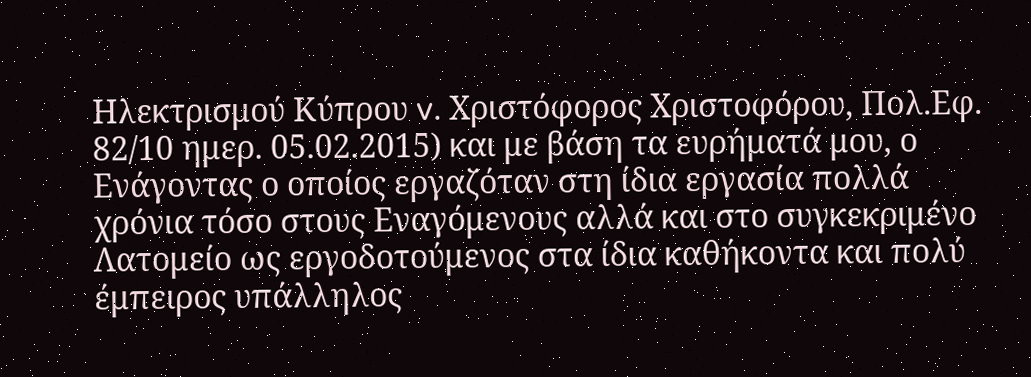Ηλεκτρισμού Κύπρου v. Χριστόφορος Χριστοφόρου, Πολ.Εφ. 82/10 ημερ. 05.02.2015) και με βάση τα ευρήματά μου, ο Ενάγοντας ο οποίος εργαζόταν στη ίδια εργασία πολλά χρόνια τόσο στους Εναγόμενους αλλά και στο συγκεκριμένο Λατομείο ως εργοδοτούμενος στα ίδια καθήκοντα και πολύ έμπειρος υπάλληλος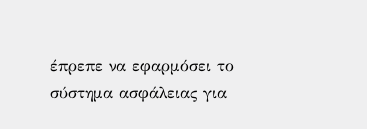έπρεπε να εφαρμόσει το σύστημα ασφάλειας για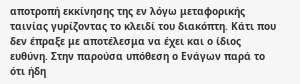αποτροπή εκκίνησης της εν λόγω μεταφορικής ταινίας γυρίζοντας το κλειδί του διακόπτη. Κάτι που δεν έπραξε με αποτέλεσμα να έχει και ο ίδιος ευθύνη. Στην παρούσα υπόθεση ο Ενάγων παρά το ότι ήδη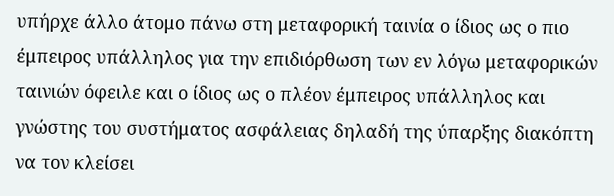υπήρχε άλλο άτομο πάνω στη μεταφορική ταινία ο ίδιος ως ο πιο έμπειρος υπάλληλος για την επιδιόρθωση των εν λόγω μεταφορικών ταινιών όφειλε και ο ίδιος ως ο πλέον έμπειρος υπάλληλος και γνώστης του συστήματος ασφάλειας δηλαδή της ύπαρξης διακόπτη να τον κλείσει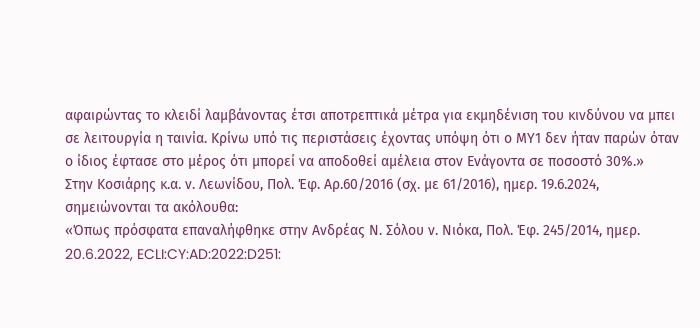αφαιρώντας το κλειδί λαμβάνοντας έτσι αποτρεπτικά μέτρα για εκμηδένιση του κινδύνου να μπει σε λειτουργία η ταινία. Κρίνω υπό τις περιστάσεις έχοντας υπόψη ότι ο ΜΥ1 δεν ήταν παρών όταν ο ίδιος έφτασε στο μέρος ότι μπορεί να αποδοθεί αμέλεια στον Ενάγοντα σε ποσοστό 30%.»
Στην Κοσιάρης κ.α. ν. Λεωνίδου, Πολ. Έφ. Αρ.60/2016 (σχ. με 61/2016), ημερ. 19.6.2024, σημειώνονται τα ακόλουθα:
«Όπως πρόσφατα επαναλήφθηκε στην Ανδρέας Ν. Σόλου ν. Νιόκα, Πολ. Έφ. 245/2014, ημερ. 20.6.2022, ECLI:CY:AD:2022:D251: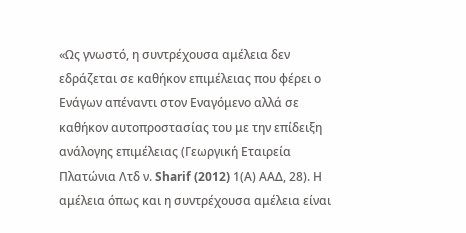«Ως γνωστό, η συντρέχουσα αμέλεια δεν εδράζεται σε καθήκον επιμέλειας που φέρει ο Ενάγων απέναντι στον Εναγόμενο αλλά σε καθήκον αυτοπροστασίας του με την επίδειξη ανάλογης επιμέλειας (Γεωργική Εταιρεία Πλατώνια Λτδ ν. Sharif (2012) 1(Α) ΑΑΔ, 28). Η αμέλεια όπως και η συντρέχουσα αμέλεια είναι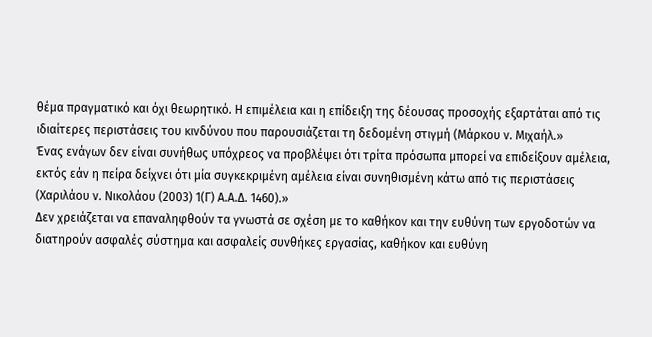θέμα πραγματικό και όχι θεωρητικό. Η επιμέλεια και η επίδειξη της δέουσας προσοχής εξαρτάται από τις ιδιαίτερες περιστάσεις του κινδύνου που παρουσιάζεται τη δεδομένη στιγμή (Μάρκου ν. Μιχαήλ.»
Ένας ενάγων δεν είναι συνήθως υπόχρεος να προβλέψει ότι τρίτα πρόσωπα μπορεί να επιδείξουν αμέλεια, εκτός εάν η πείρα δείχνει ότι μία συγκεκριμένη αμέλεια είναι συνηθισμένη κάτω από τις περιστάσεις (Χαριλάου ν. Νικολάου (2003) 1(Γ) Α.Α.Δ. 1460).»
Δεν χρειάζεται να επαναληφθούν τα γνωστά σε σχέση με το καθήκον και την ευθύνη των εργοδοτών να διατηρούν ασφαλές σύστημα και ασφαλείς συνθήκες εργασίας, καθήκον και ευθύνη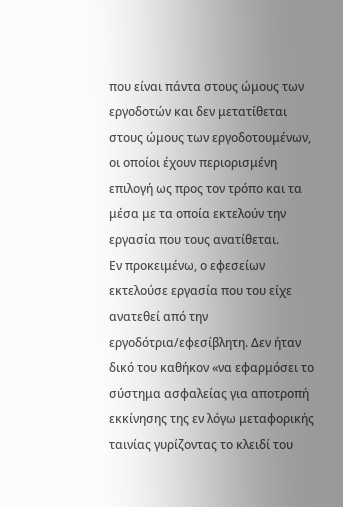που είναι πάντα στους ώμους των εργοδοτών και δεν μετατίθεται στους ώμους των εργοδοτουμένων, οι οποίοι έχουν περιορισμένη επιλογή ως προς τον τρόπο και τα μέσα με τα οποία εκτελούν την εργασία που τους ανατίθεται.
Εν προκειμένω, ο εφεσείων εκτελούσε εργασία που του είχε ανατεθεί από την εργοδότρια/εφεσίβλητη. Δεν ήταν δικό του καθήκον «να εφαρμόσει το σύστημα ασφαλείας για αποτροπή εκκίνησης της εν λόγω μεταφορικής ταινίας γυρίζοντας το κλειδί του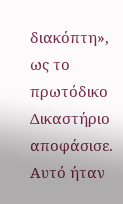διακόπτη», ως το πρωτόδικο Δικαστήριο αποφάσισε. Αυτό ήταν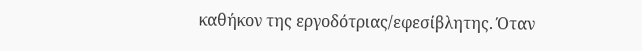καθήκον της εργοδότριας/εφεσίβλητης. Όταν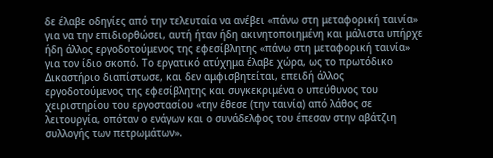δε έλαβε οδηγίες από την τελευταία να ανέβει «πάνω στη μεταφορική ταινία» για να την επιδιορθώσει, αυτή ήταν ήδη ακινητοποιημένη και μάλιστα υπήρχε ήδη άλλος εργοδοτούμενος της εφεσίβλητης «πάνω στη μεταφορική ταινία» για τον ίδιο σκοπό. Το εργατικό ατύχημα έλαβε χώρα, ως το πρωτόδικο Δικαστήριο διαπίστωσε, και δεν αμφισβητείται, επειδή άλλος εργοδοτούμενος της εφεσίβλητης και συγκεκριμένα ο υπεύθυνος του χειριστηρίου του εργοστασίου «την έθεσε (την ταινία) από λάθος σε λειτουργία, οπόταν ο ενάγων και ο συνάδελφος του έπεσαν στην αβάτζιη συλλογής των πετρωμάτων».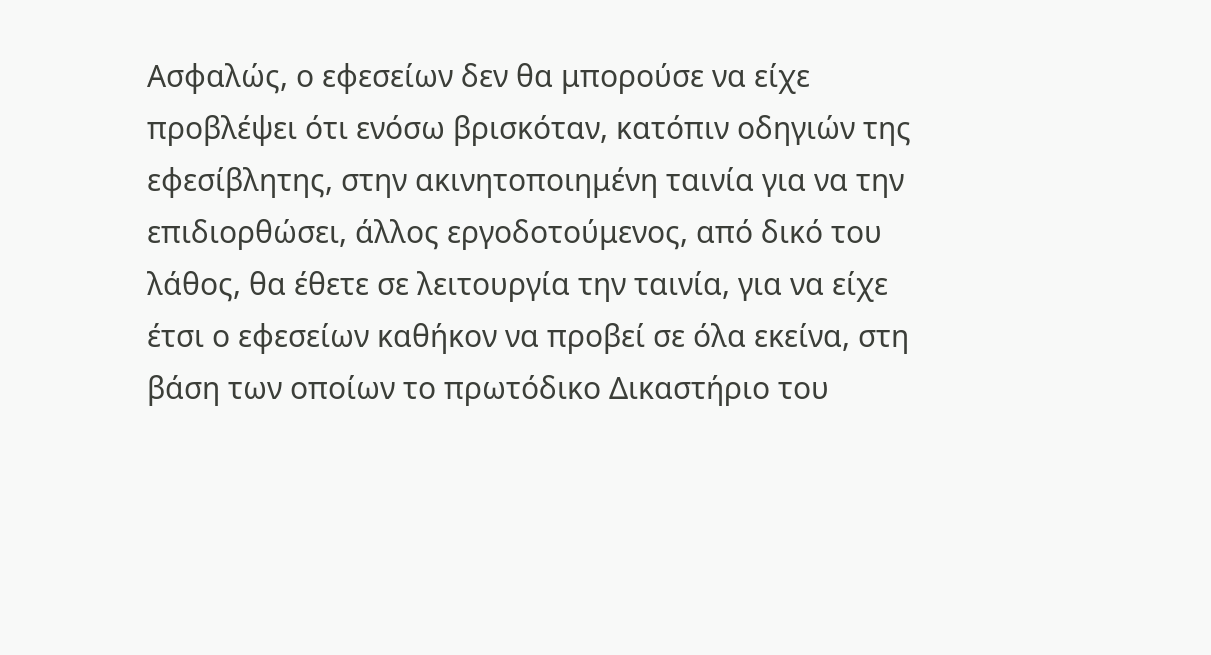Ασφαλώς, ο εφεσείων δεν θα μπορούσε να είχε προβλέψει ότι ενόσω βρισκόταν, κατόπιν οδηγιών της εφεσίβλητης, στην ακινητοποιημένη ταινία για να την επιδιορθώσει, άλλος εργοδοτούμενος, από δικό του λάθος, θα έθετε σε λειτουργία την ταινία, για να είχε έτσι ο εφεσείων καθήκον να προβεί σε όλα εκείνα, στη βάση των οποίων το πρωτόδικο Δικαστήριο του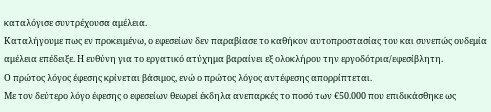καταλόγισε συντρέχουσα αμέλεια.
Καταλήγουμε πως εν προκειμένω, ο εφεσείων δεν παραβίασε το καθήκον αυτοπροστασίας του και συνεπώς ουδεμία αμέλεια επέδειξε. Η ευθύνη για το εργατικό ατύχημα βαραίνει εξ ολοκλήρου την εργοδότρια/εφεσίβλητη.
Ο πρώτος λόγος έφεσης κρίνεται βάσιμος, ενώ ο πρώτος λόγος αντέφεσης απορρίπτεται.
Με τον δεύτερο λόγο έφεσης ο εφεσείων θεωρεί έκδηλα ανεπαρκές το ποσό των €50.000 που επιδικάσθηκε ως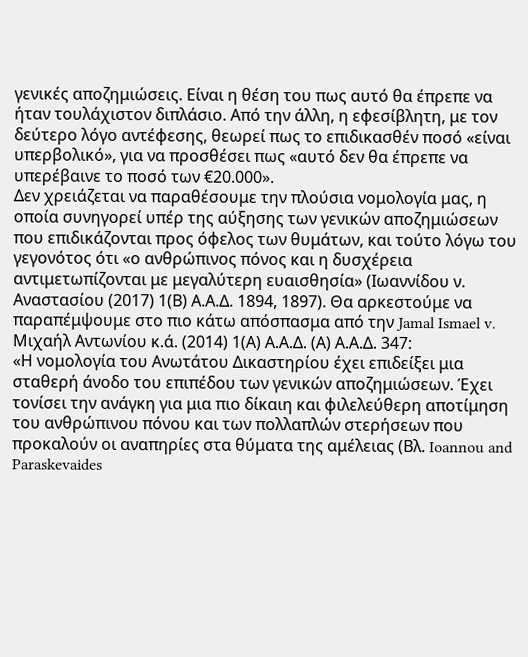γενικές αποζημιώσεις. Είναι η θέση του πως αυτό θα έπρεπε να ήταν τουλάχιστον διπλάσιο. Από την άλλη, η εφεσίβλητη, με τον δεύτερο λόγο αντέφεσης, θεωρεί πως το επιδικασθέν ποσό «είναι υπερβολικό», για να προσθέσει πως «αυτό δεν θα έπρεπε να υπερέβαινε το ποσό των €20.000».
Δεν χρειάζεται να παραθέσουμε την πλούσια νομολογία μας, η οποία συνηγορεί υπέρ της αύξησης των γενικών αποζημιώσεων που επιδικάζονται προς όφελος των θυμάτων, και τούτο λόγω του γεγονότος ότι «ο ανθρώπινος πόνος και η δυσχέρεια αντιμετωπίζονται με μεγαλύτερη ευαισθησία» (Ιωαννίδου ν. Αναστασίου (2017) 1(Β) Α.Α.Δ. 1894, 1897). Θα αρκεστούμε να παραπέμψουμε στο πιο κάτω απόσπασμα από την Jamal Ismael v. Μιχαήλ Αντωνίου κ.ά. (2014) 1(Α) Α.Α.Δ. (Α) Α.Α.Δ. 347:
«Η νομολογία του Ανωτάτου Δικαστηρίου έχει επιδείξει μια σταθερή άνοδο του επιπέδου των γενικών αποζημιώσεων. Έχει τονίσει την ανάγκη για μια πιο δίκαιη και φιλελεύθερη αποτίμηση του ανθρώπινου πόνου και των πολλαπλών στερήσεων που προκαλούν οι αναπηρίες στα θύματα της αμέλειας (Βλ. Ioannou and Paraskevaides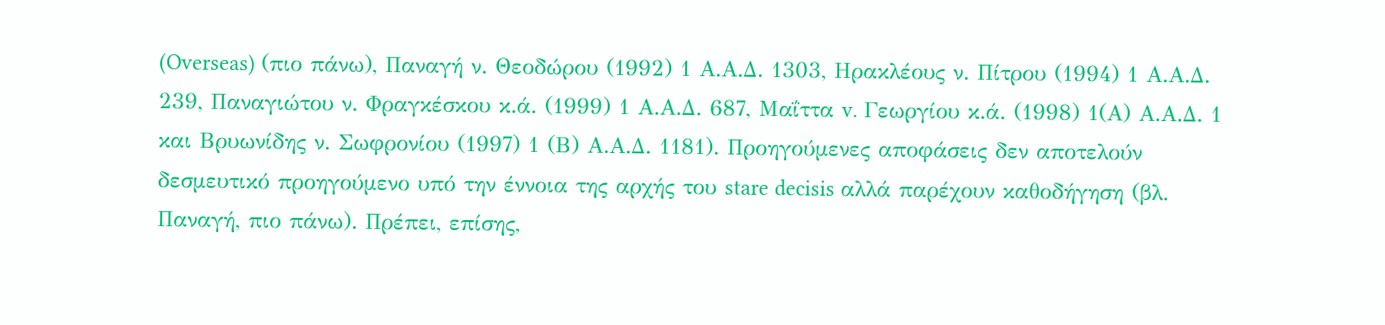(Overseas) (πιο πάνω), Παναγή ν. Θεοδώρου (1992) 1 Α.Α.Δ. 1303, Ηρακλέους ν. Πίτρου (1994) 1 Α.Α.Δ. 239, Παναγιώτου ν. Φραγκέσκου κ.ά. (1999) 1 Α.Α.Δ. 687, Μαΐττα v. Γεωργίου κ.ά. (1998) 1(Α) Α.Α.Δ. 1 και Βρυωνίδης ν. Σωφρονίου (1997) 1 (Β) Α.Α.Δ. 1181). Προηγούμενες αποφάσεις δεν αποτελούν δεσμευτικό προηγούμενο υπό την έννοια της αρχής του stare decisis αλλά παρέχουν καθοδήγηση (βλ. Παναγή, πιο πάνω). Πρέπει, επίσης,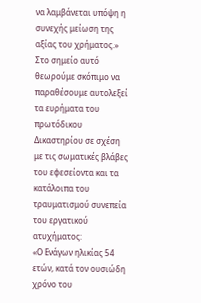να λαμβάνεται υπόψη η συνεχής μείωση της αξίας του χρήματος.»
Στο σημείο αυτό θεωρούμε σκόπιμο να παραθέσουμε αυτολεξεί τα ευρήματα του πρωτόδικου Δικαστηρίου σε σχέση με τις σωματικές βλάβες του εφεσείοντα και τα κατάλοιπα του τραυματισμού συνεπεία του εργατικού ατυχήματος:
«Ο Ενάγων ηλικίας 54 ετών, κατά τον ουσιώδη χρόνο του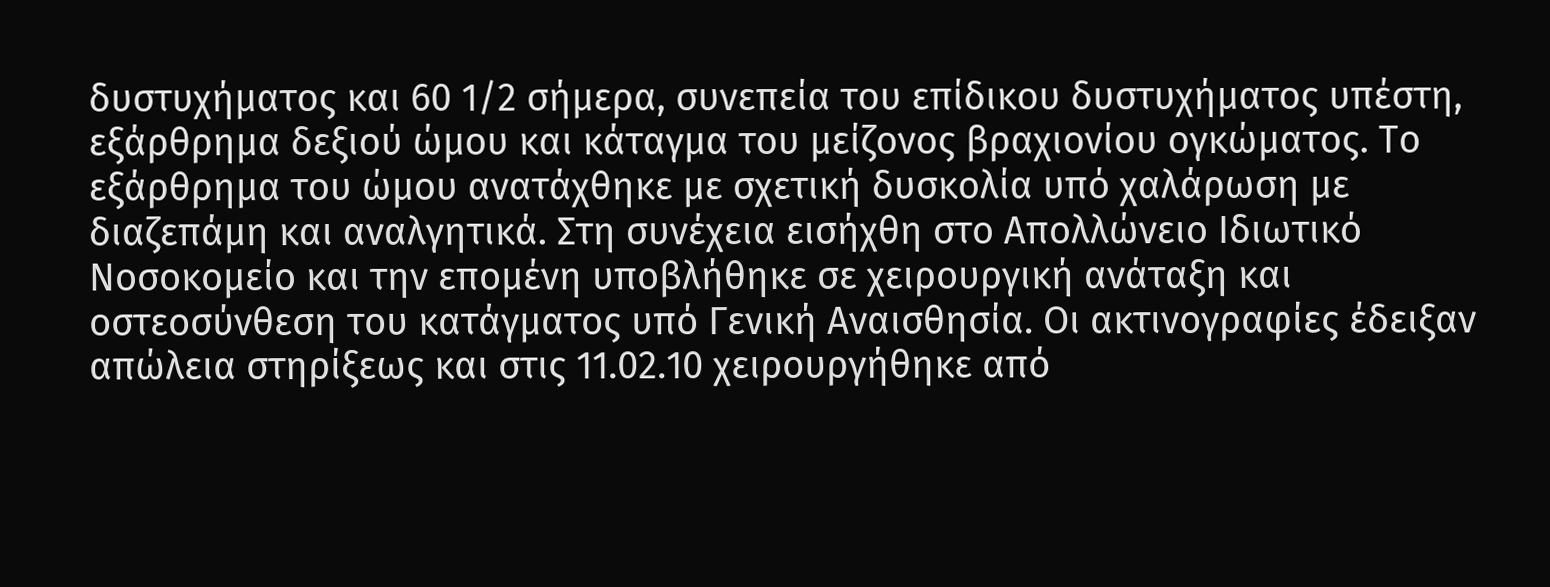δυστυχήματος και 60 1/2 σήμερα, συνεπεία του επίδικου δυστυχήματος υπέστη, εξάρθρημα δεξιού ώμου και κάταγμα του μείζονος βραχιονίου ογκώματος. Το εξάρθρημα του ώμου ανατάχθηκε με σχετική δυσκολία υπό χαλάρωση με διαζεπάμη και αναλγητικά. Στη συνέχεια εισήχθη στο Απολλώνειο Ιδιωτικό Νοσοκομείο και την επομένη υποβλήθηκε σε χειρουργική ανάταξη και οστεοσύνθεση του κατάγματος υπό Γενική Αναισθησία. Οι ακτινογραφίες έδειξαν απώλεια στηρίξεως και στις 11.02.10 χειρουργήθηκε από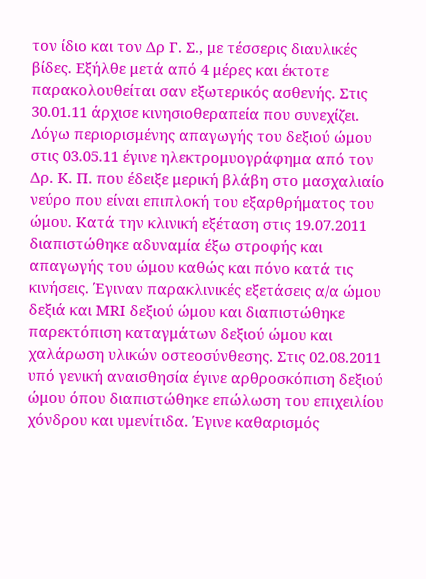τον ίδιο και τον Δρ Γ. Σ., με τέσσερις διαυλικές βίδες. Εξήλθε μετά από 4 μέρες και έκτοτε παρακολουθείται σαν εξωτερικός ασθενής. Στις 30.01.11 άρχισε κινησιοθεραπεία που συνεχίζει. Λόγω περιορισμένης απαγωγής του δεξιού ώμου στις 03.05.11 έγινε ηλεκτρομυογράφημα από τον Δρ. Κ. Π. που έδειξε μερική βλάβη στο μασχαλιαίο νεύρο που είναι επιπλοκή του εξαρθρήματος του ώμου. Κατά την κλινική εξέταση στις 19.07.2011 διαπιστώθηκε αδυναμία έξω στροφής και απαγωγής του ώμου καθώς και πόνο κατά τις κινήσεις. Έγιναν παρακλινικές εξετάσεις α/α ώμου δεξιά και ΜRI δεξιού ώμου και διαπιστώθηκε παρεκτόπιση καταγμάτων δεξιού ώμου και χαλάρωση υλικών οστεοσύνθεσης. Στις 02.08.2011 υπό γενική αναισθησία έγινε αρθροσκόπιση δεξιού ώμου όπου διαπιστώθηκε επώλωση του επιχειλίου χόνδρου και υμενίτιδα. Έγινε καθαρισμός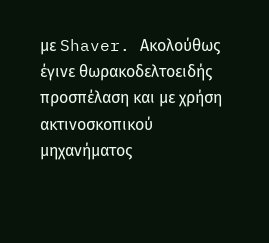με Shaver. Ακολούθως έγινε θωρακοδελτοειδής προσπέλαση και με χρήση ακτινοσκοπικού μηχανήματος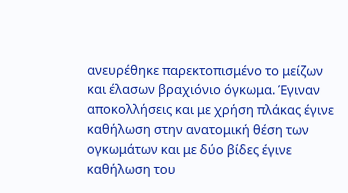ανευρέθηκε παρεκτοπισμένο το μείζων και έλασων βραχιόνιο όγκωμα. Έγιναν αποκολλήσεις και με χρήση πλάκας έγινε καθήλωση στην ανατομική θέση των ογκωμάτων και με δύο βίδες έγινε καθήλωση του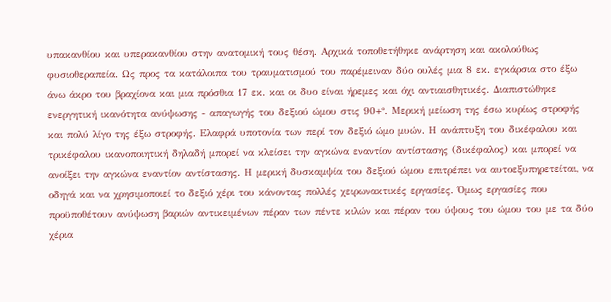υπακανθίου και υπερακανθίου στην ανατομική τους θέση. Αρχικά τοποθετήθηκε ανάρτηση και ακολούθως φυσιοθεραπεία. Ως προς τα κατάλοιπα του τραυματισμού του παρέμειναν δύο ουλές μια 8 εκ. εγκάρσια στο έξω άνω άκρο του βραχίονα και μια πρόσθια 17 εκ. και οι δυο είναι ήρεμες και όχι αντιαισθητικές. Διαπιστώθηκε ενεργητική ικανότητα ανύψωσης - απαγωγής του δεξιού ώμου στις 90+°. Μερική μείωση της έσω κυρίως στροφής και πολύ λίγο της έξω στροφής. Ελαφρά υποτονία των περί τον δεξιό ώμο μυών. Η ανάπτυξη του δικέφαλου και τρικέφαλου ικανοποιητική δηλαδή μπορεί να κλείσει την αγκώνα εναντίον αντίστασης (δικέφαλος) και μπορεί να ανοίξει την αγκώνα εναντίον αντίστασης. Η μερική δυσκαμψία του δεξιού ώμου επιτρέπει να αυτοεξυπηρετείται, να οδηγά και να χρησιμοποιεί το δεξιό χέρι του κάνοντας πολλές χειρωνακτικές εργασίες. Όμως εργασίες που προϋποθέτουν ανύψωση βαριών αντικειμένων πέραν των πέντε κιλών και πέραν του ύψους του ώμου του με τα δύο χέρια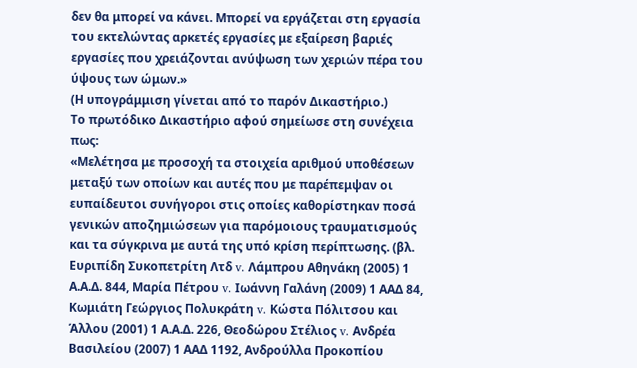δεν θα μπορεί να κάνει. Μπορεί να εργάζεται στη εργασία του εκτελώντας αρκετές εργασίες με εξαίρεση βαριές εργασίες που χρειάζονται ανύψωση των χεριών πέρα του ύψους των ώμων.»
(Η υπογράμμιση γίνεται από το παρόν Δικαστήριο.)
Το πρωτόδικο Δικαστήριο αφού σημείωσε στη συνέχεια πως:
«Μελέτησα με προσοχή τα στοιχεία αριθμού υποθέσεων μεταξύ των οποίων και αυτές που με παρέπεμψαν οι ευπαίδευτοι συνήγοροι στις οποίες καθορίστηκαν ποσά γενικών αποζημιώσεων για παρόμοιους τραυματισμούς και τα σύγκρινα με αυτά της υπό κρίση περίπτωσης. (βλ. Ευριπίδη Συκοπετρίτη Λτδ v. Λάμπρου Αθηνάκη (2005) 1 Α.Α.Δ. 844, Μαρία Πέτρου v. Ιωάννη Γαλάνη (2009) 1 ΑΑΔ 84, Κωμιάτη Γεώργιος Πολυκράτη v. Κώστα Πόλιτσου και Άλλου (2001) 1 Α.Α.Δ. 226, Θεοδώρου Στέλιος v. Aνδρέα Βασιλείου (2007) 1 ΑΑΔ 1192, Ανδρούλλα Προκοπίου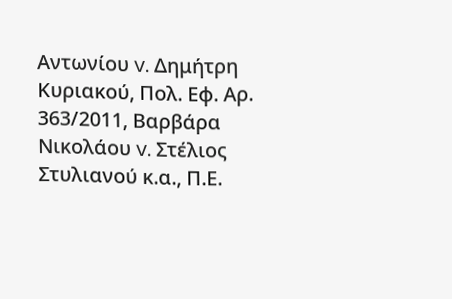Αντωνίου v. Δημήτρη Κυριακού, Πολ. Εφ. Αρ. 363/2011, Βαρβάρα Νικολάου v. Στέλιος Στυλιανού κ.α., Π.Ε.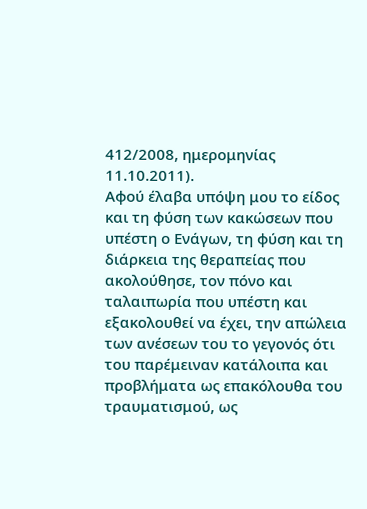412/2008, ημερομηνίας 11.10.2011).
Αφού έλαβα υπόψη μου το είδος και τη φύση των κακώσεων που υπέστη ο Ενάγων, τη φύση και τη διάρκεια της θεραπείας που ακολούθησε, τον πόνο και ταλαιπωρία που υπέστη και εξακολουθεί να έχει, την απώλεια των ανέσεων του το γεγονός ότι του παρέμειναν κατάλοιπα και προβλήματα ως επακόλουθα του τραυματισμού, ως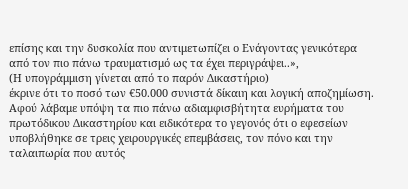επίσης και την δυσκολία που αντιμετωπίζει ο Ενάγοντας γενικότερα από τον πιο πάνω τραυματισμό ως τα έχει περιγράψει..»,
(Η υπογράμμιση γίνεται από το παρόν Δικαστήριο)
έκρινε ότι το ποσό των €50.000 συνιστά δίκαιη και λογική αποζημίωση.
Αφού λάβαμε υπόψη τα πιο πάνω αδιαμφισβήτητα ευρήματα του πρωτόδικου Δικαστηρίου και ειδικότερα το γεγονός ότι ο εφεσείων υποβλήθηκε σε τρεις χειρουργικές επεμβάσεις, τον πόνο και την ταλαιπωρία που αυτός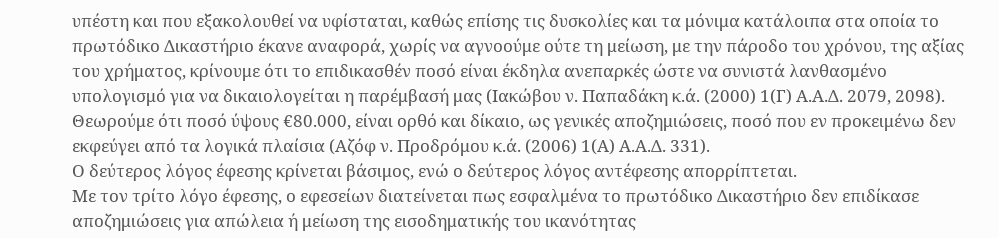υπέστη και που εξακολουθεί να υφίσταται, καθώς επίσης τις δυσκολίες και τα μόνιμα κατάλοιπα στα οποία το πρωτόδικο Δικαστήριο έκανε αναφορά, χωρίς να αγνοούμε ούτε τη μείωση, με την πάροδο του χρόνου, της αξίας του χρήματος, κρίνουμε ότι το επιδικασθέν ποσό είναι έκδηλα ανεπαρκές ώστε να συνιστά λανθασμένο υπολογισμό για να δικαιολογείται η παρέμβασή μας (Ιακώβου ν. Παπαδάκη κ.ά. (2000) 1(Γ) Α.Α.Δ. 2079, 2098). Θεωρούμε ότι ποσό ύψους €80.000, είναι ορθό και δίκαιο, ως γενικές αποζημιώσεις, ποσό που εν προκειμένω δεν εκφεύγει από τα λογικά πλαίσια (Αζόφ ν. Προδρόμου κ.ά. (2006) 1(Α) Α.Α.Δ. 331).
Ο δεύτερος λόγος έφεσης κρίνεται βάσιμος, ενώ ο δεύτερος λόγος αντέφεσης απορρίπτεται.
Με τον τρίτο λόγο έφεσης, ο εφεσείων διατείνεται πως εσφαλμένα το πρωτόδικο Δικαστήριο δεν επιδίκασε αποζημιώσεις για απώλεια ή μείωση της εισοδηματικής του ικανότητας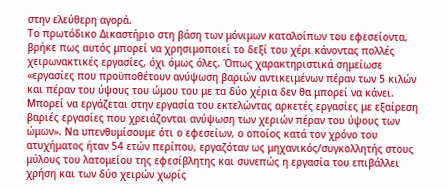στην ελεύθερη αγορά.
Το πρωτόδικο Δικαστήριο στη βάση των μόνιμων καταλοίπων του εφεσείοντα, βρήκε πως αυτός μπορεί να χρησιμοποιεί το δεξί του χέρι κάνοντας πολλές χειρωνακτικές εργασίες, όχι όμως όλες. Όπως χαρακτηριστικά σημείωσε «εργασίες που προϋποθέτουν ανύψωση βαριών αντικειμένων πέραν των 5 κιλών και πέραν του ύψους του ώμου του με τα δύο χέρια δεν θα μπορεί να κάνει. Μπορεί να εργάζεται στην εργασία του εκτελώντας αρκετές εργασίες με εξαίρεση βαριές εργασίες που χρειάζονται ανύψωση των χεριών πέραν του ύψους των ώμων». Να υπενθυμίσουμε ότι ο εφεσείων, ο οποίος κατά τον χρόνο του ατυχήματος ήταν 54 ετών περίπου, εργαζόταν ως μηχανικός/συγκολλητής στους μύλους του λατομείου της εφεσίβλητης και συνεπώς η εργασία του επιβάλλει χρήση και των δύο χειρών χωρίς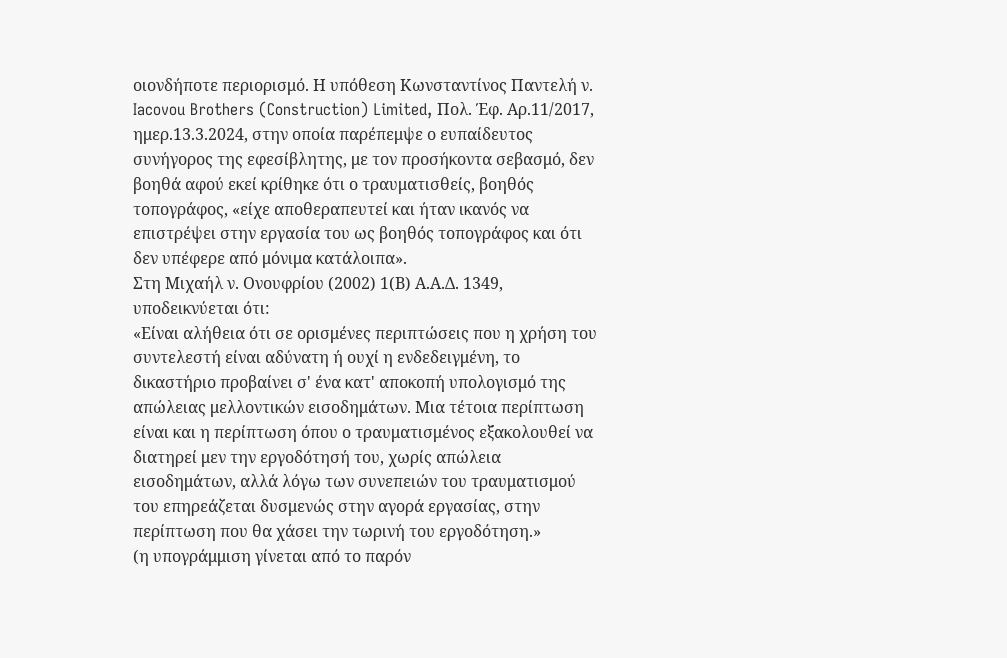οιονδήποτε περιορισμό. Η υπόθεση Κωνσταντίνος Παντελή ν. Iacovou Brothers (Construction) Limited, Πολ. Έφ. Αρ.11/2017, ημερ.13.3.2024, στην οποία παρέπεμψε ο ευπαίδευτος συνήγορος της εφεσίβλητης, με τον προσήκοντα σεβασμό, δεν βοηθά αφού εκεί κρίθηκε ότι ο τραυματισθείς, βοηθός τοπογράφος, «είχε αποθεραπευτεί και ήταν ικανός να επιστρέψει στην εργασία του ως βοηθός τοπογράφος και ότι δεν υπέφερε από μόνιμα κατάλοιπα».
Στη Μιχαήλ ν. Ονουφρίου (2002) 1(Β) Α.Α.Δ. 1349, υποδεικνύεται ότι:
«Είναι αλήθεια ότι σε ορισμένες περιπτώσεις που η χρήση του συντελεστή είναι αδύνατη ή ουχί η ενδεδειγμένη, το δικαστήριο προβαίνει σ' ένα κατ' αποκοπή υπολογισμό της απώλειας μελλοντικών εισοδημάτων. Μια τέτοια περίπτωση είναι και η περίπτωση όπου ο τραυματισμένος εξακολουθεί να διατηρεί μεν την εργοδότησή του, χωρίς απώλεια εισοδημάτων, αλλά λόγω των συνεπειών του τραυματισμού του επηρεάζεται δυσμενώς στην αγορά εργασίας, στην περίπτωση που θα χάσει την τωρινή του εργοδότηση.»
(η υπογράμμιση γίνεται από το παρόν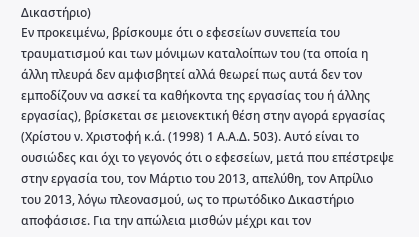Δικαστήριο)
Εν προκειμένω, βρίσκουμε ότι ο εφεσείων συνεπεία του τραυματισμού και των μόνιμων καταλοίπων του (τα οποία η άλλη πλευρά δεν αμφισβητεί αλλά θεωρεί πως αυτά δεν τον εμποδίζουν να ασκεί τα καθήκοντα της εργασίας του ή άλλης εργασίας), βρίσκεται σε μειονεκτική θέση στην αγορά εργασίας (Χρίστου ν. Χριστοφή κ.ά. (1998) 1 Α.Α.Δ. 503). Αυτό είναι το ουσιώδες και όχι το γεγονός ότι ο εφεσείων, μετά που επέστρεψε στην εργασία του, τον Μάρτιο του 2013, απελύθη, τον Απρίλιο του 2013, λόγω πλεονασμού, ως το πρωτόδικο Δικαστήριο αποφάσισε. Για την απώλεια μισθών μέχρι και τον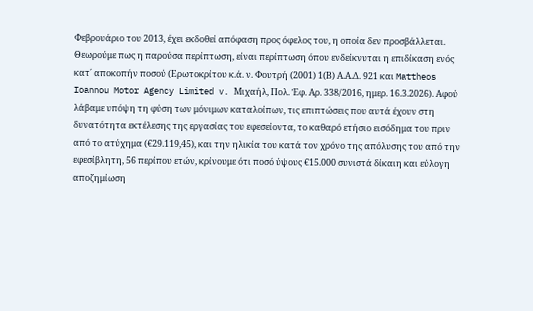Φεβρουάριο του 2013, έχει εκδοθεί απόφαση προς όφελος του, η οποία δεν προσβάλλεται.
Θεωρούμε πως η παρούσα περίπτωση, είναι περίπτωση όπου ενδείκνυται η επιδίκαση ενός κατ΄ αποκοπήν ποσού (Ερωτοκρίτου κ.ά. ν. Φουτρή (2001) 1(Β) Α.Α.Δ. 921 και Mattheos Ioannou Motor Agency Limited v. Μιχαήλ, Πολ. Έφ. Αρ. 338/2016, ημερ. 16.3.2026). Αφού λάβαμε υπόψη τη φύση των μόνιμων καταλοίπων, τις επιπτώσεις που αυτά έχουν στη δυνατότητα εκτέλεσης της εργασίας του εφεσείοντα, το καθαρό ετήσιο εισόδημα του πριν από το ατύχημα (€29.119,45), και την ηλικία του κατά τον χρόνο της απόλυσης του από την εφεσίβλητη, 56 περίπου ετών, κρίνουμε ότι ποσό ύψους €15.000 συνιστά δίκαιη και εύλογη αποζημίωση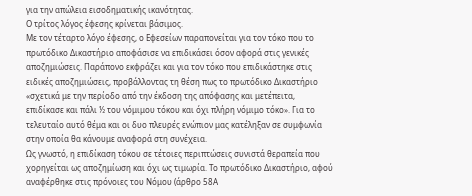για την απώλεια εισοδηματικής ικανότητας.
Ο τρίτος λόγος έφεσης κρίνεται βάσιμος.
Με τον τέταρτο λόγο έφεσης, ο Εφεσείων παραπονείται για τον τόκο που το πρωτόδικο Δικαστήριο αποφάσισε να επιδικάσει όσον αφορά στις γενικές αποζημιώσεις. Παράπονο εκφράζει και για τον τόκο που επιδικάστηκε στις ειδικές αποζημιώσεις, προβάλλοντας τη θέση πως το πρωτόδικο Δικαστήριο «σχετικά με την περίοδο από την έκδοση της απόφασης και μετέπειτα, επιδίκασε και πάλι ½ του νόμιμου τόκου και όχι πλήρη νόμιμο τόκο». Για το τελευταίο αυτό θέμα και οι δυο πλευρές ενώπιον μας κατέληξαν σε συμφωνία στην οποία θα κάνουμε αναφορά στη συνέχεια.
Ως γνωστό, η επιδίκαση τόκου σε τέτοιες περιπτώσεις συνιστά θεραπεία που χορηγείται ως αποζημίωση και όχι ως τιμωρία. Το πρωτόδικο Δικαστήριο, αφού αναφέρθηκε στις πρόνοιες του Νόμου (άρθρο 58Α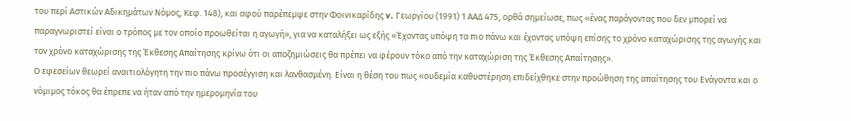του περί Αστικών Αδικημάτων Νόμος, Κεφ. 148), και αφού παρέπεμψε στην Φοινικαρίδης v. Γεωργίου (1991) 1 ΑΑΔ 475, ορθά σημείωσε, πως «ένας παράγοντας που δεν μπορεί να παραγνωριστεί είναι ο τρόπος με τον οποίο προωθείται η αγωγή», για να καταλήξει ως εξής «Έχοντας υπόψη τα πιο πάνω και έχοντας υπόψη επίσης το χρόνο καταχώρισης της αγωγής και τον χρόνο καταχώρισης της Έκθεσης Απαίτησης κρίνω ότι οι αποζημιώσεις θα πρέπει να φέρουν τόκο από την καταχώριση της Έκθεσης Απαίτησης».
Ο εφεσείων θεωρεί αναιτιολόγητη την πιο πάνω προσέγγιση και λανθασμένη. Είναι η θέση του πως «ουδεμία καθυστέρηση επιδείχθηκε στην προώθηση της απαίτησης του Ενάγοντα και ο νόμιμος τόκος θα έπρεπε να ήταν από την ημερομηνία του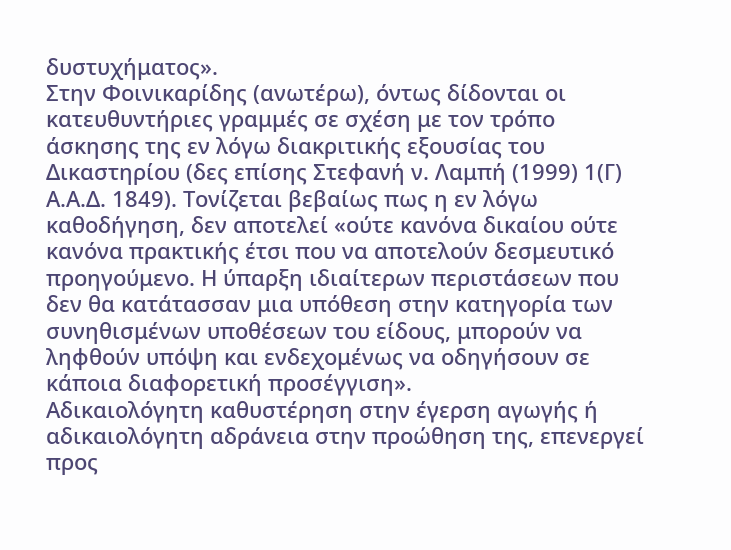δυστυχήματος».
Στην Φοινικαρίδης (ανωτέρω), όντως δίδονται οι κατευθυντήριες γραμμές σε σχέση με τον τρόπο άσκησης της εν λόγω διακριτικής εξουσίας του Δικαστηρίου (δες επίσης Στεφανή ν. Λαμπή (1999) 1(Γ) Α.Α.Δ. 1849). Τονίζεται βεβαίως πως η εν λόγω καθοδήγηση, δεν αποτελεί «ούτε κανόνα δικαίου ούτε κανόνα πρακτικής έτσι που να αποτελούν δεσμευτικό προηγούμενο. Η ύπαρξη ιδιαίτερων περιστάσεων που δεν θα κατάτασσαν μια υπόθεση στην κατηγορία των συνηθισμένων υποθέσεων του είδους, μπορούν να ληφθούν υπόψη και ενδεχομένως να οδηγήσουν σε κάποια διαφορετική προσέγγιση».
Αδικαιολόγητη καθυστέρηση στην έγερση αγωγής ή αδικαιολόγητη αδράνεια στην προώθηση της, επενεργεί προς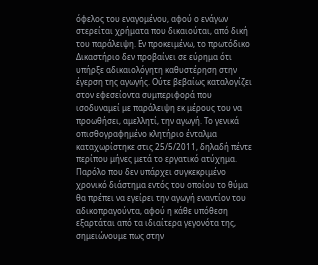όφελος του εναγομένου, αφού ο ενάγων στερείται χρήματα που δικαιούται, από δική του παράλειψη. Εν προκειμένω, το πρωτόδικο Δικαστήριο δεν προβαίνει σε εύρημα ότι υπήρξε αδικαιολόγητη καθυστέρηση στην έγερση της αγωγής. Ούτε βεβαίως καταλογίζει στον εφεσείοντα συμπεριφορά που ισοδυναμεί με παράλειψη εκ μέρους του να προωθήσει, αμελλητί, την αγωγή. Το γενικά οπισθογραφημένο κλητήριο ένταλμα καταχωρίστηκε στις 25/5/2011, δηλαδή πέντε περίπου μήνες μετά το εργατικό ατύχημα. Παρόλο που δεν υπάρχει συγκεκριμένο χρονικό διάστημα εντός του οποίου το θύμα θα πρέπει να εγείρει την αγωγή εναντίον του αδικοπραγούντα, αφού η κάθε υπόθεση εξαρτάται από τα ιδιαίτερα γεγονότα της, σημειώνουμε πως στην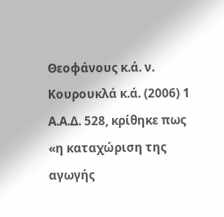Θεοφάνους κ.ά. ν. Κουρουκλά κ.ά. (2006) 1 Α.Α.Δ. 528, κρίθηκε πως «η καταχώριση της αγωγής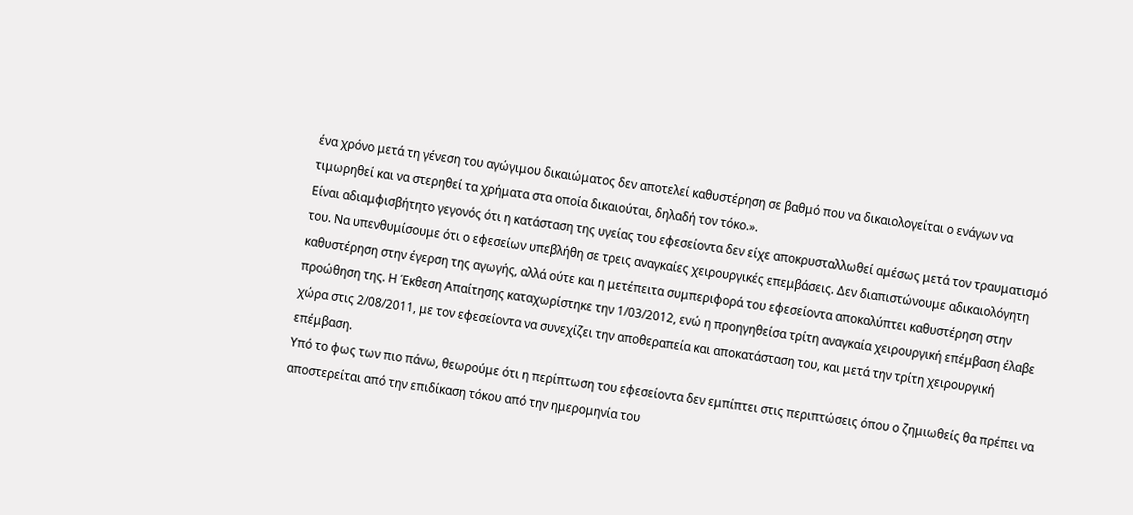ένα χρόνο μετά τη γένεση του αγώγιμου δικαιώματος δεν αποτελεί καθυστέρηση σε βαθμό που να δικαιολογείται ο ενάγων να τιμωρηθεί και να στερηθεί τα χρήματα στα οποία δικαιούται, δηλαδή τον τόκο.».
Είναι αδιαμφισβήτητο γεγονός ότι η κατάσταση της υγείας του εφεσείοντα δεν είχε αποκρυσταλλωθεί αμέσως μετά τον τραυματισμό του. Να υπενθυμίσουμε ότι ο εφεσείων υπεβλήθη σε τρεις αναγκαίες χειρουργικές επεμβάσεις. Δεν διαπιστώνουμε αδικαιολόγητη καθυστέρηση στην έγερση της αγωγής, αλλά ούτε και η μετέπειτα συμπεριφορά του εφεσείοντα αποκαλύπτει καθυστέρηση στην προώθηση της. Η Έκθεση Απαίτησης καταχωρίστηκε την 1/03/2012, ενώ η προηγηθείσα τρίτη αναγκαία χειρουργική επέμβαση έλαβε χώρα στις 2/08/2011, με τον εφεσείοντα να συνεχίζει την αποθεραπεία και αποκατάσταση του, και μετά την τρίτη χειρουργική επέμβαση.
Υπό το φως των πιο πάνω, θεωρούμε ότι η περίπτωση του εφεσείοντα δεν εμπίπτει στις περιπτώσεις όπου ο ζημιωθείς θα πρέπει να αποστερείται από την επιδίκαση τόκου από την ημερομηνία του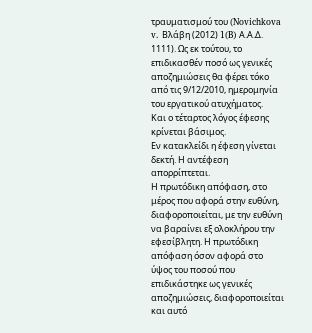τραυματισμού του (Novichkova v. Βλάβη (2012) 1(B) Α.Α.Δ. 1111). Ως εκ τούτου, το επιδικασθέν ποσό ως γενικές αποζημιώσεις θα φέρει τόκο από τις 9/12/2010, ημερομηνία του εργατικού ατυχήματος.
Και ο τέταρτος λόγος έφεσης κρίνεται βάσιμος.
Εν κατακλείδι η έφεση γίνεται δεκτή. Η αντέφεση απορρίπτεται.
Η πρωτόδικη απόφαση, στο μέρος που αφορά στην ευθύνη, διαφοροποιείται, με την ευθύνη να βαραίνει εξ ολοκλήρου την εφεσίβλητη. Η πρωτόδικη απόφαση όσον αφορά στο ύψος του ποσού που επιδικάστηκε ως γενικές αποζημιώσεις, διαφοροποιείται και αυτό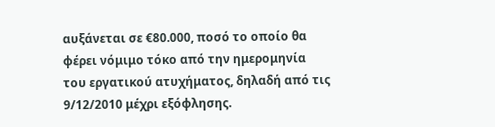αυξάνεται σε €80.000, ποσό το οποίο θα φέρει νόμιμο τόκο από την ημερομηνία του εργατικού ατυχήματος, δηλαδή από τις 9/12/2010 μέχρι εξόφλησης.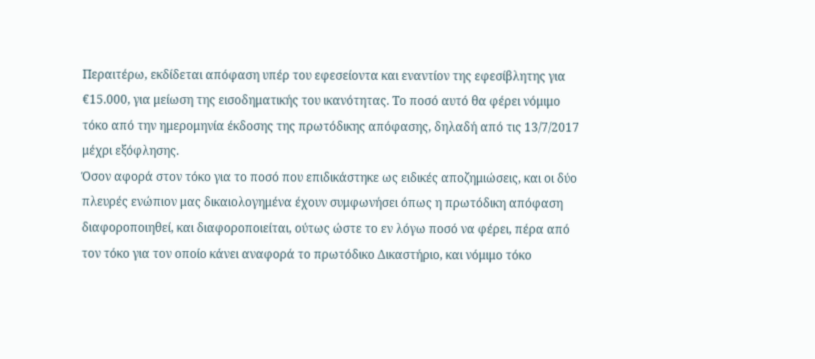Περαιτέρω, εκδίδεται απόφαση υπέρ του εφεσείοντα και εναντίον της εφεσίβλητης για €15.000, για μείωση της εισοδηματικής του ικανότητας. Το ποσό αυτό θα φέρει νόμιμο τόκο από την ημερομηνία έκδοσης της πρωτόδικης απόφασης, δηλαδή από τις 13/7/2017 μέχρι εξόφλησης.
Όσον αφορά στον τόκο για το ποσό που επιδικάστηκε ως ειδικές αποζημιώσεις, και οι δύο πλευρές ενώπιον μας δικαιολογημένα έχουν συμφωνήσει όπως η πρωτόδικη απόφαση διαφοροποιηθεί, και διαφοροποιείται, ούτως ώστε το εν λόγω ποσό να φέρει, πέρα από τον τόκο για τον οποίο κάνει αναφορά το πρωτόδικο Δικαστήριο, και νόμιμο τόκο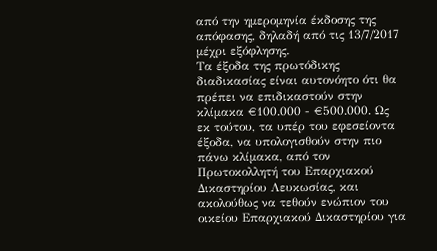από την ημερομηνία έκδοσης της απόφασης, δηλαδή από τις 13/7/2017 μέχρι εξόφλησης.
Τα έξοδα της πρωτόδικης διαδικασίας είναι αυτονόητο ότι θα πρέπει να επιδικαστούν στην κλίμακα €100.000 - €500.000. Ως εκ τούτου, τα υπέρ του εφεσείοντα έξοδα, να υπολογισθούν στην πιο πάνω κλίμακα, από τον Πρωτοκολλητή του Επαρχιακού Δικαστηρίου Λευκωσίας, και ακολούθως να τεθούν ενώπιον του οικείου Επαρχιακού Δικαστηρίου για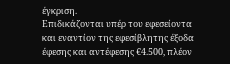έγκριση.
Επιδικάζονται υπέρ του εφεσείοντα και εναντίον της εφεσίβλητης έξοδα έφεσης και αντέφεσης €4.500, πλέον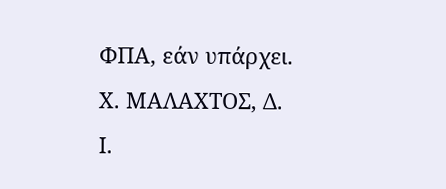ΦΠΑ, εάν υπάρχει.
Χ. ΜΑΛΑΧΤΟΣ, Δ.
Ι.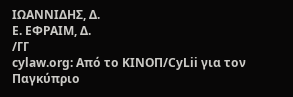ΙΩΑΝΝΙΔΗΣ, Δ.
Ε. ΕΦΡΑΙΜ, Δ.
/ΓΓ
cylaw.org: Από το ΚΙΝOΠ/CyLii για τον Παγκύπριο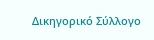Δικηγορικό Σύλλογο